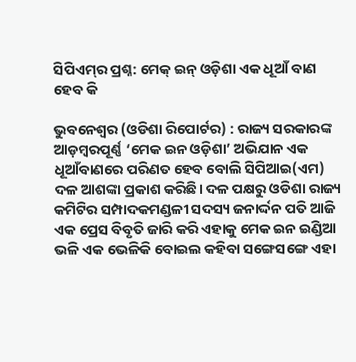ସିପିଏମ୍‌ର ପ୍ରଶ୍ନ: ମେକ୍ ଇନ୍ ଓଡ଼ିଶା ଏକ ଧୂଆଁ ବାଣ ହେବ କି

ଭୁବନେଶ୍ୱର (ଓଡିଶା ରିପୋର୍ଟର) : ରାଜ୍ୟ ସରକାରଙ୍କ ଆଡ଼ମ୍ବରପୂର୍ଣ୍ଣ ‘ମେକ ଇନ ଓଡ଼ିଶା’ ଅଭିଯାନ ଏକ ଧୂଆଁବାଣରେ ପରିଣତ ହେବ ବୋଲି ସିପିଆଇ(ଏମ) ଦଳ ଆଶଙ୍କା ପ୍ରକାଶ କରିଛି। ଦଳ ପକ୍ଷରୁ ଓଡିଶା ରାଜ୍ୟ କମିଟିର ସମ୍ପାଦକମଣ୍ଡଳୀ ସଦସ୍ୟ ଜନାର୍ଦ୍ଦନ ପତି ଆଜି ଏକ ପ୍ରେସ ବିବୃତି ଜାରି କରି ଏହାକୁ ମେକ ଇନ ଇଣ୍ଡିଆ ଭଳି ଏକ ଭେଳିକି ବୋଇଲ କହିବା ସଙ୍ଗେସଙ୍ଗେ ଏହା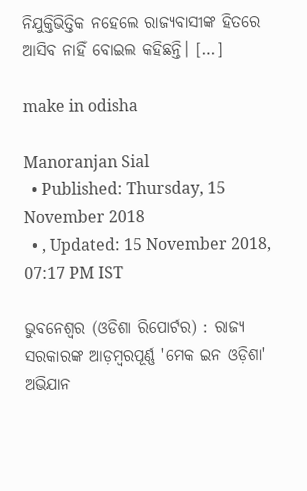ନିଯୁକ୍ତିଭିତ୍ତିକ ନହେଲେ ରାଜ୍ୟବାସୀଙ୍କ ହିତରେ ଆସିବ ନାହିଁ ବୋଇଲ କହିଛନ୍ତି। […]

make in odisha

Manoranjan Sial
  • Published: Thursday, 15 November 2018
  • , Updated: 15 November 2018, 07:17 PM IST

ଭୁବନେଶ୍ୱର (ଓଡିଶା ରିପୋର୍ଟର) : ରାଜ୍ୟ ସରକାରଙ୍କ ଆଡ଼ମ୍ବରପୂର୍ଣ୍ଣ 'ମେକ ଇନ ଓଡ଼ିଶା' ଅଭିଯାନ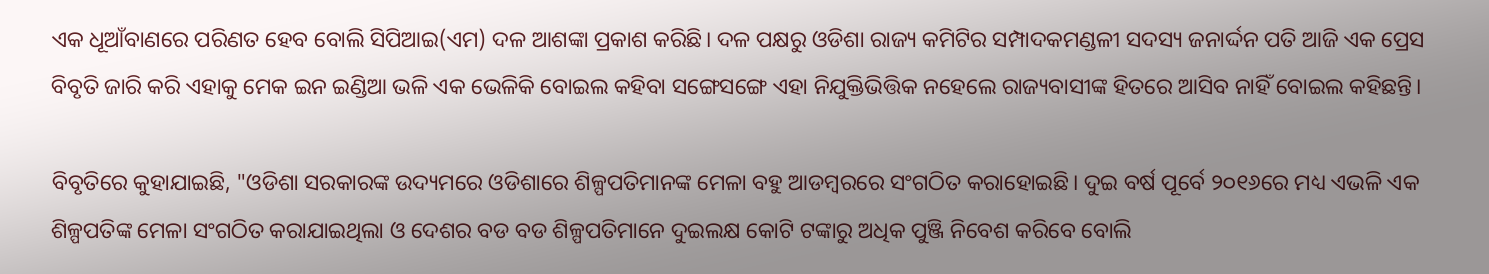ଏକ ଧୂଆଁବାଣରେ ପରିଣତ ହେବ ବୋଲି ସିପିଆଇ(ଏମ) ଦଳ ଆଶଙ୍କା ପ୍ରକାଶ କରିଛି। ଦଳ ପକ୍ଷରୁ ଓଡିଶା ରାଜ୍ୟ କମିଟିର ସମ୍ପାଦକମଣ୍ଡଳୀ ସଦସ୍ୟ ଜନାର୍ଦ୍ଦନ ପତି ଆଜି ଏକ ପ୍ରେସ ବିବୃତି ଜାରି କରି ଏହାକୁ ମେକ ଇନ ଇଣ୍ଡିଆ ଭଳି ଏକ ଭେଳିକି ବୋଇଲ କହିବା ସଙ୍ଗେସଙ୍ଗେ ଏହା ନିଯୁକ୍ତିଭିତ୍ତିକ ନହେଲେ ରାଜ୍ୟବାସୀଙ୍କ ହିତରେ ଆସିବ ନାହିଁ ବୋଇଲ କହିଛନ୍ତି।

ବିବୃତିରେ କୁହାଯାଇଛି, "ଓଡିଶା ସରକାରଙ୍କ ଉଦ୍ୟମରେ ଓଡିଶାରେ ଶିଳ୍ପପତିମାନଙ୍କ ମେଳା ବହୁ ଆଡମ୍ବରରେ ସଂଗଠିତ କରାହୋଇଛି। ଦୁଇ ବର୍ଷ ପୂର୍ବେ ୨୦୧୬ରେ ମଧ୍ୟ ଏଭଳି ଏକ ଶିଳ୍ପପତିଙ୍କ ମେଳା ସଂଗଠିତ କରାଯାଇଥିଲା ଓ ଦେଶର ବଡ ବଡ ଶିଳ୍ପପତିମାନେ ଦୁଇଲକ୍ଷ କୋଟି ଟଙ୍କାରୁ ଅଧିକ ପୁଞ୍ଜି ନିବେଶ କରିବେ ବୋଲି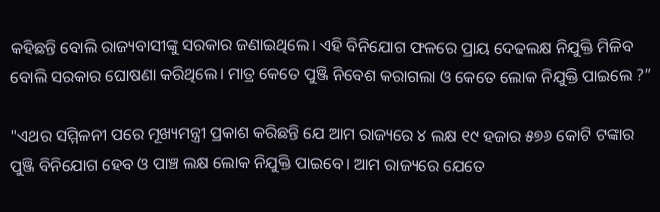କହିଛନ୍ତି ବୋଲି ରାଜ୍ୟବାସୀଙ୍କୁ ସରକାର ଜଣାଇଥିଲେ। ଏହି ବିନିଯୋଗ ଫଳରେ ପ୍ରାୟ ଦେଢଲକ୍ଷ ନିଯୁକ୍ତି ମିଳିବ ବୋଲି ସରକାର ଘୋଷଣା କରିଥିଲେ। ମାତ୍ର କେତେ ପୁଞ୍ଜି ନିବେଶ କରାଗଲା ଓ କେତେ ଲୋକ ନିଯୁକ୍ତି ପାଇଲେ ?”

"ଏଥର ସମ୍ମିଳନୀ ପରେ ମୂଖ୍ୟମନ୍ତ୍ରୀ ପ୍ରକାଶ କରିଛନ୍ତି ଯେ ଆମ ରାଜ୍ୟରେ ୪ ଲକ୍ଷ ୧୯ ହଜାର ୫୭୬ କୋଟି ଟଙ୍କାର ପୁଞ୍ଜି ବିନିଯୋଗ ହେବ ଓ ପାଞ୍ଚ ଲକ୍ଷ ଲୋକ ନିଯୁକ୍ତି ପାଇବେ। ଆମ ରାଜ୍ୟରେ ଯେତେ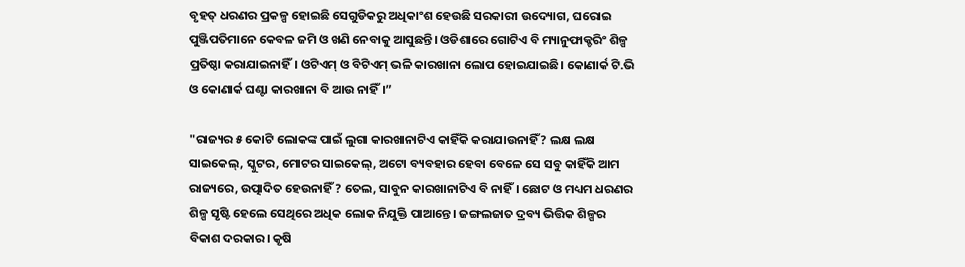ବୃହତ୍ ଧରଣର ପ୍ରକଳ୍ପ ହୋଇଛି ସେଗୁଡିକରୁ ଅଧିକାଂଶ ହେଉଛି ସରକାରୀ ଉଦ୍ୟୋଗ, ଘରୋଇ ପୁଞ୍ଜିପତିମାନେ କେବଳ ଜମି ଓ ଖଣି ନେବାକୁ ଆସୁଛନ୍ତି। ଓଡିଶାରେ ଗୋଟିଏ ବି ମ୍ୟାନୁଫାକ୍ଚରିଂ ଶିଳ୍ପ ପ୍ରତିଷ୍ଠା କରାଯାଇନାହିଁ। ଓଟିଏମ୍ ଓ ବିଟିଏମ୍ ଭଳି କାରଖାନା ଲୋପ ହୋଇଯାଇଛି। କୋଣାର୍କ ଟି.ଭି ଓ କୋଣାର୍କ ଘଣ୍ଟା କାରଖାନା ବି ଆଉ ନାହିଁ।”

"ରାଜ୍ୟର ୫ କୋଟି ଲୋକଙ୍କ ପାଇଁ ଲୁଗା କାରଖାନାଟିଏ କାହିଁକି କରାଯାଉନାହିଁ ? ଲକ୍ଷ ଲକ୍ଷ ସାଇକେଲ୍, ସ୍କୁଟର, ମୋଟର ସାଇକେଲ୍, ଅଟୋ ବ୍ୟବହାର ହେବା ବେଳେ ସେ ସବୁ କାହିଁକି ଆମ ରାଜ୍ୟରେ, ଉତ୍ପାଦିତ ହେଉନାହିଁ ? ତେଲ, ସାବୁନ କାରଖାନାଟିଏ ବି ନାହିଁ। ଛୋଟ ଓ ମଧ୍ୟମ ଧରଣର ଶିଳ୍ପ ସୃଷ୍ଟି ହେଲେ ସେଥିରେ ଅଧିକ ଲୋକ ନିଯୁକ୍ତି ପାଆନ୍ତେ। ଜଙ୍ଗଲଜାତ ଦ୍ରବ୍ୟ ଭିତ୍ତିକ ଶିଳ୍ପର ବିକାଶ ଦରକାର। କୃଷି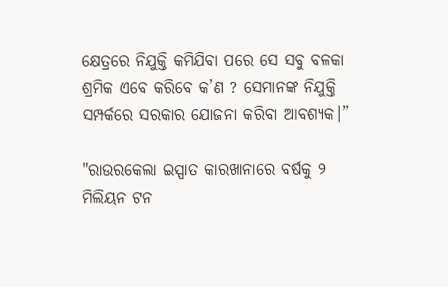କ୍ଷେତ୍ରରେ ନିଯୁକ୍ତି କମିଯିବା ପରେ ସେ ସବୁ ବଳକା ଶ୍ରମିକ ଏବେ କରିବେ କ’ଣ ? ସେମାନଙ୍କ ନିଯୁକ୍ତି ସମ୍ପର୍କରେ ସରକାର ଯୋଜନା କରିବା ଆବଶ୍ୟକ।”

"ରାଉରକେଲା ଇସ୍ପାତ କାରଖାନାରେ ବର୍ଷକୁ ୨ ମିଲିୟନ ଟନ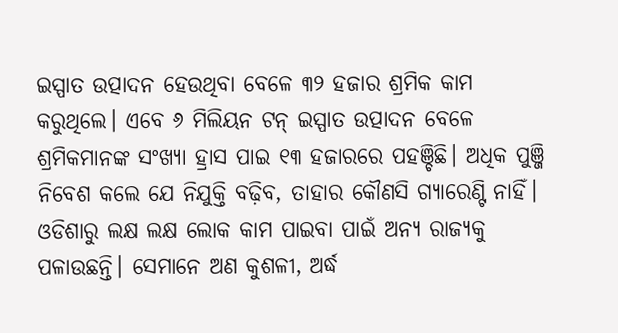ଇସ୍ପାତ ଉତ୍ପାଦନ ହେଉଥିବା ବେଳେ ୩୨ ହଜାର ଶ୍ରମିକ କାମ କରୁଥିଲେ। ଏବେ ୬ ମିଲିୟନ ଟନ୍ ଇସ୍ପାତ ଉତ୍ପାଦନ ବେଳେ ଶ୍ରମିକମାନଙ୍କ ସଂଖ୍ୟା ହ୍ରାସ ପାଇ ୧୩ ହଜାରରେ ପହଞ୍ଚିଛି। ଅଧିକ ପୁଞ୍ଜି ନିବେଶ କଲେ ଯେ ନିଯୁକ୍ତି ବଢ଼ିବ, ତାହାର କୌଣସି ଗ୍ୟାରେଣ୍ଟି ନାହିଁ। ଓଡିଶାରୁ ଲକ୍ଷ ଲକ୍ଷ ଲୋକ କାମ ପାଇବା ପାଇଁ ଅନ୍ୟ ରାଜ୍ୟକୁ ପଳାଉଛନ୍ତି। ସେମାନେ ଅଣ କୁଶଳୀ, ଅର୍ଦ୍ଧ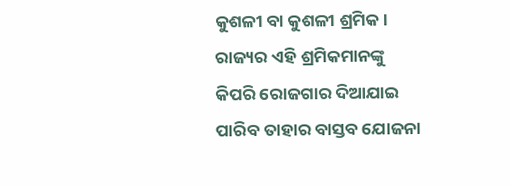କୁଶଳୀ ବା କୁଶଳୀ ଶ୍ରମିକ। ରାଜ୍ୟର ଏହି ଶ୍ରମିକମାନଙ୍କୁ କିପରି ରୋଜଗାର ଦିଆଯାଇ ପାରିବ ତାହାର ବାସ୍ତବ ଯୋଜନା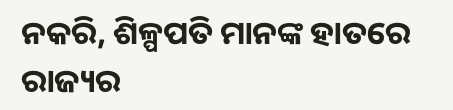ନକରି, ଶିଳ୍ପପତି ମାନଙ୍କ ହାତରେ ରାଜ୍ୟର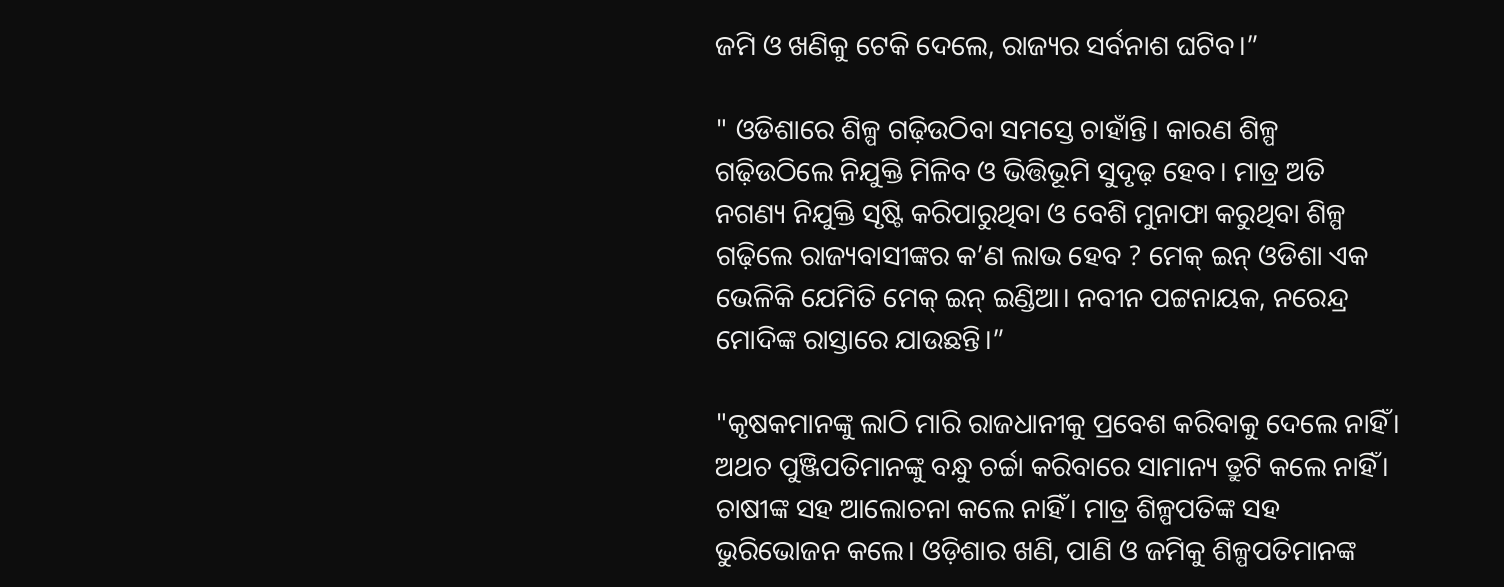ଜମି ଓ ଖଣିକୁ ଟେକି ଦେଲେ, ରାଜ୍ୟର ସର୍ବନାଶ ଘଟିବ।”

" ଓଡିଶାରେ ଶିଳ୍ପ ଗଢ଼ିଉଠିବା ସମସ୍ତେ ଚାହାଁନ୍ତି। କାରଣ ଶିଳ୍ପ ଗଢ଼ିଉଠିଲେ ନିଯୁକ୍ତି ମିଳିବ ଓ ଭିତ୍ତିଭୂମି ସୁଦୃଢ଼ ହେବ। ମାତ୍ର ଅତି ନଗଣ୍ୟ ନିଯୁକ୍ତି ସୃଷ୍ଟି କରିପାରୁଥିବା ଓ ବେଶି ମୁନାଫା କରୁଥିବା ଶିଳ୍ପ ଗଢ଼ିଲେ ରାଜ୍ୟବାସୀଙ୍କର କ’ଣ ଲାଭ ହେବ ? ମେକ୍ ଇନ୍ ଓଡିଶା ଏକ ଭେଳିକି ଯେମିତି ମେକ୍ ଇନ୍ ଇଣ୍ଡିଆ। ନବୀନ ପଟ୍ଟନାୟକ, ନରେନ୍ଦ୍ର ମୋଦିଙ୍କ ରାସ୍ତାରେ ଯାଉଛନ୍ତି।”

"କୃଷକମାନଙ୍କୁ ଲାଠି ମାରି ରାଜଧାନୀକୁ ପ୍ରବେଶ କରିବାକୁ ଦେଲେ ନାହିଁ। ଅଥଚ ପୁଞ୍ଜିପତିମାନଙ୍କୁ ବନ୍ଧୁ ଚର୍ଚ୍ଚା କରିବାରେ ସାମାନ୍ୟ ତ୍ରୁଟି କଲେ ନାହିଁ। ଚାଷୀଙ୍କ ସହ ଆଲୋଚନା କଲେ ନାହିଁ। ମାତ୍ର ଶିଳ୍ପପତିଙ୍କ ସହ ଭୁରିଭୋଜନ କଲେ। ଓଡ଼ିଶାର ଖଣି, ପାଣି ଓ ଜମିକୁ ଶିଳ୍ପପତିମାନଙ୍କ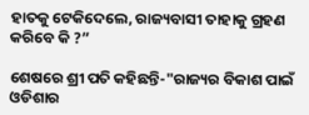ହାତକୁ ଟେକିଦେଲେ, ରାଜ୍ୟବାସୀ ତାହାକୁ ଗ୍ରହଣ କରିବେ କି ?”

ଶେଷରେ ଶ୍ରୀ ପତି କହିଛନ୍ତି-"ରାଜ୍ୟର ବିକାଶ ପାଇଁ ଓଡିଶାର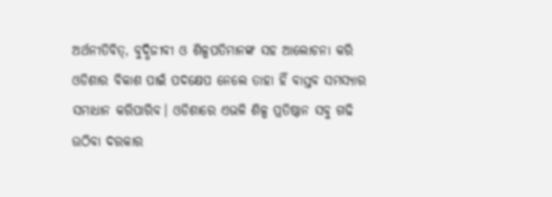ଅର୍ଥନୀତିବିତ୍, ବୁଦ୍ଧିଜୀବୀ ଓ ଶିଳ୍ପପତିମାନଙ୍କ ସହ ଆଲୋଚନା କରି ଓଡିଶାର ବିକାଶ ପାଇଁ ପଦକ୍ଷେପ ନେଲେ ତାହା ହିଁ ବାସ୍ତବ ସମସ୍ୟାର ସମାଧାନ କରିପାରିବ। ଓଡିଶାରେ ଏଭଳି ଶିଳ୍ପ ପ୍ରତିଷ୍ଠାନ ସବୁ ଗଢି ଉଠିବା ଦରକାର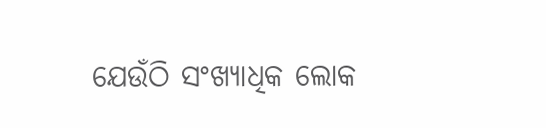ଯେଉଁଠି ସଂଖ୍ୟାଧିକ ଲୋକ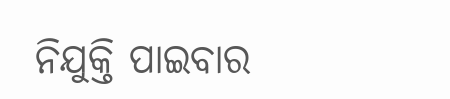ନିଯୁକ୍ତି ପାଇବାର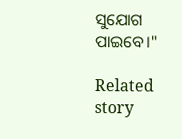ସୁଯୋଗ ପାଇବେ।"

Related story